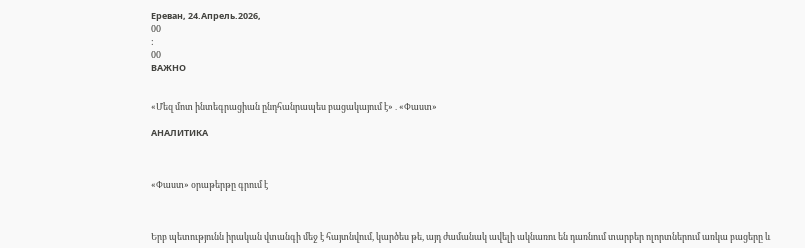Ереван, 24.Апрель.2026,
00
:
00
ВАЖНО


«Մեզ մոտ ինտեգրացիան ընդհանրապես բացակայում է»․«Փաստ»

АНАЛИТИКА



«Փաստ» օրաթերթը գրում է



Երբ պետությունն իրական վտանգի մեջ է հայտնվում, կարծես թե, այդ ժամանակ ավելի ակնառու են դառնում տարբեր ոլորտներում առկա բացերը և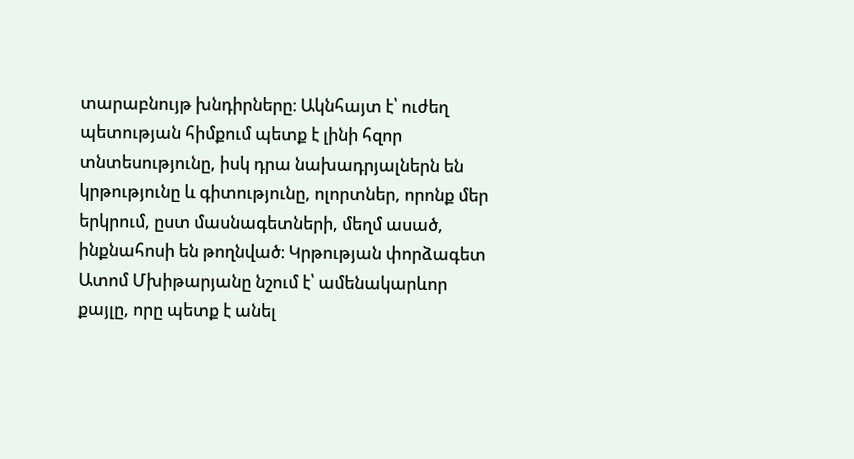տարաբնույթ խնդիրները։ Ակնհայտ է՝ ուժեղ պետության հիմքում պետք է լինի հզոր տնտեսությունը, իսկ դրա նախադրյալներն են կրթությունը և գիտությունը, ոլորտներ, որոնք մեր երկրում, ըստ մասնագետների, մեղմ ասած, ինքնահոսի են թողնված։ Կրթության փորձագետ Ատոմ Մխիթարյանը նշում է՝ ամենակարևոր քայլը, որը պետք է անել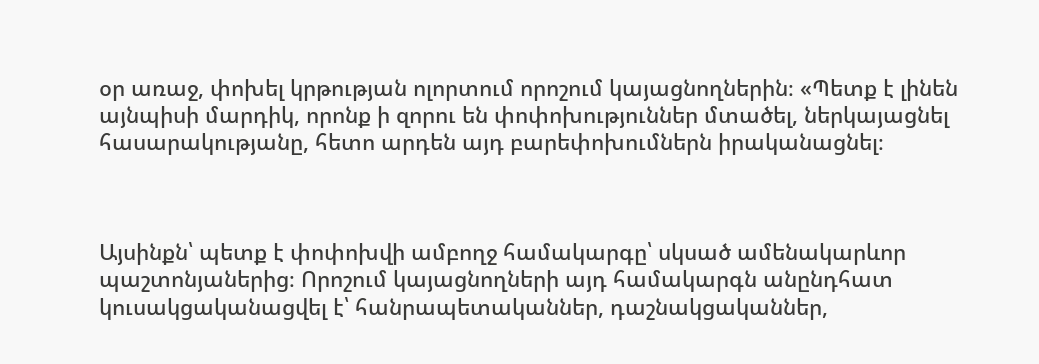օր առաջ, փոխել կրթության ոլորտում որոշում կայացնողներին։ «Պետք է լինեն այնպիսի մարդիկ, որոնք ի զորու են փոփոխություններ մտածել, ներկայացնել հասարակությանը, հետո արդեն այդ բարեփոխումներն իրականացնել։



Այսինքն՝ պետք է փոփոխվի ամբողջ համակարգը՝ սկսած ամենակարևոր պաշտոնյաներից։ Որոշում կայացնողների այդ համակարգն անընդհատ կուսակցականացվել է՝ հանրապետականներ, դաշնակցականներ,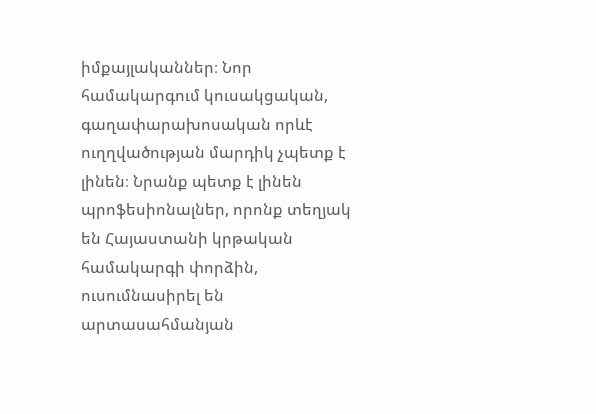իմքայլականներ։ Նոր համակարգում կուսակցական, գաղափարախոսական որևէ ուղղվածության մարդիկ չպետք է լինեն։ Նրանք պետք է լինեն պրոֆեսիոնալներ, որոնք տեղյակ են Հայաստանի կրթական համակարգի փորձին, ուսումնասիրել են արտասահմանյան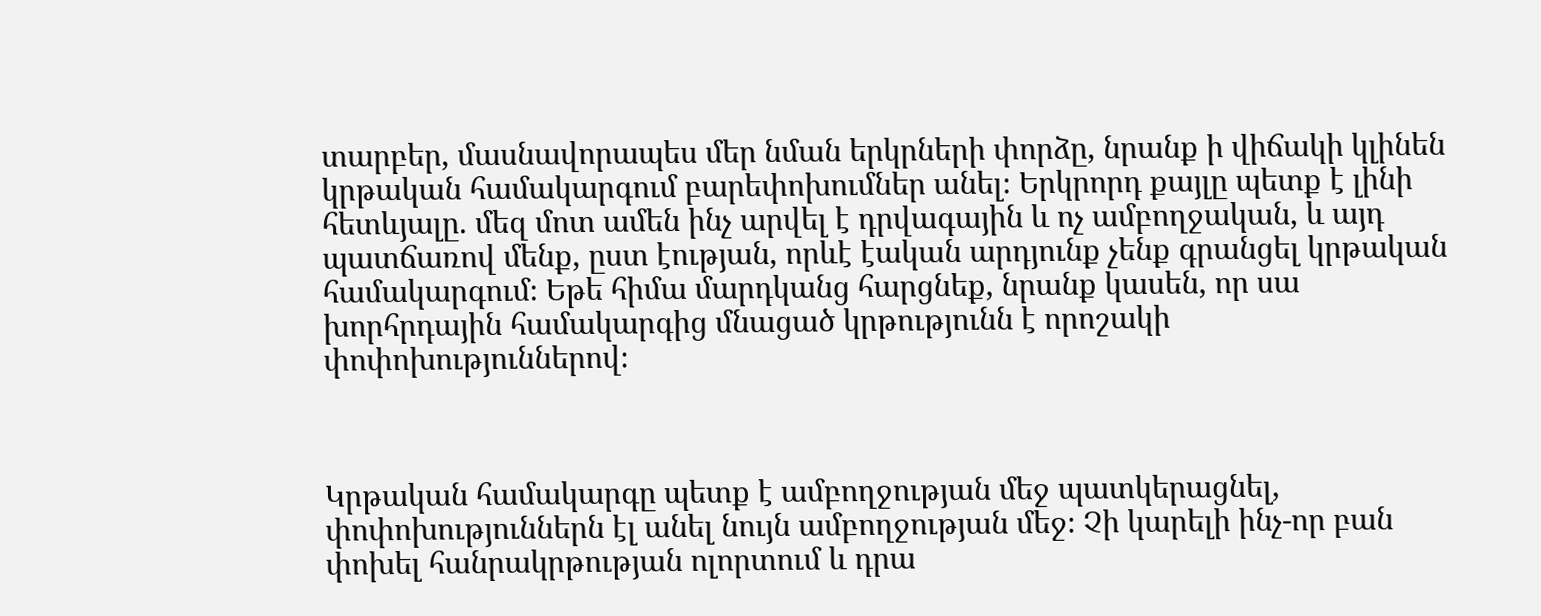տարբեր, մասնավորապես մեր նման երկրների փորձը, նրանք ի վիճակի կլինեն կրթական համակարգում բարեփոխումներ անել։ Երկրորդ քայլը պետք է լինի հետևյալը. մեզ մոտ ամեն ինչ արվել է դրվագային և ոչ ամբողջական, և այդ պատճառով մենք, ըստ էության, որևէ էական արդյունք չենք գրանցել կրթական համակարգում։ Եթե հիմա մարդկանց հարցնեք, նրանք կասեն, որ սա խորհրդային համակարգից մնացած կրթությունն է որոշակի փոփոխություններով։



Կրթական համակարգը պետք է ամբողջության մեջ պատկերացնել, փոփոխություններն էլ անել նույն ամբողջության մեջ։ Չի կարելի ինչ-որ բան փոխել հանրակրթության ոլորտում և դրա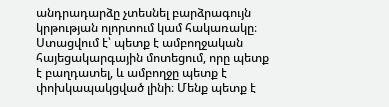անդրադարձը չտեսնել բարձրագույն կրթության ոլորտում կամ հակառակը։ Ստացվում է՝ պետք է ամբողջական հայեցակարգային մոտեցում, որը պետք է բաղդատել, և ամբողջը պետք է փոխկապակցված լինի։ Մենք պետք է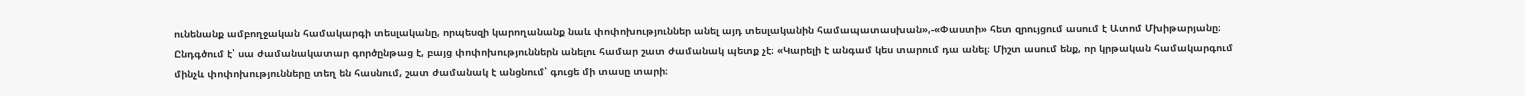ունենանք ամբողջական համակարգի տեսլականը, որպեսզի կարողանանք նաև փոփոխություններ անել այդ տեսլականին համապատասխան»,-«Փաստի» հետ զրույցում ասում է Ատոմ Մխիթարյանը։ Ընդգծում է՝ սա ժամանակատար գործընթաց է, բայց փոփոխություններն անելու համար շատ ժամանակ պետք չէ։ «Կարելի է անգամ կես տարում դա անել։ Միշտ ասում ենք, որ կրթական համակարգում մինչև փոփոխությունները տեղ են հասնում, շատ ժամանակ է անցնում՝ գուցե մի տասը տարի։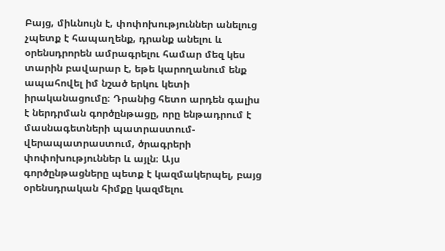Բայց, միևնույն է, փոփոխություններ անելուց չպետք է հապաղենք, դրանք անելու և օրենսդրորեն ամրագրելու համար մեզ կես տարին բավարար է, եթե կարողանում ենք ապահովել իմ նշած երկու կետի իրականացումը։ Դրանից հետո արդեն գալիս է ներդրման գործընթացը, որը ենթադրում է մասնագետների պատրաստում-վերապատրաստում, ծրագրերի փոփոխություններ և այլն։ Այս գործընթացները պետք է կազմակերպել, բայց օրենսդրական հիմքը կազմելու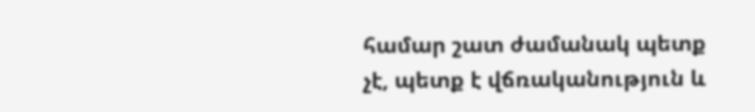համար շատ ժամանակ պետք չէ, պետք է վճռականություն և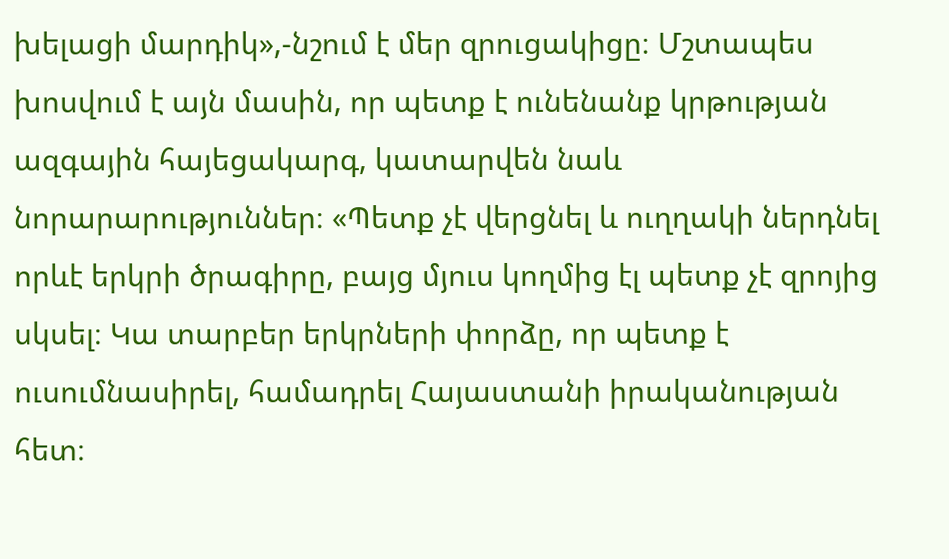խելացի մարդիկ»,-նշում է մեր զրուցակիցը։ Մշտապես խոսվում է այն մասին, որ պետք է ունենանք կրթության ազգային հայեցակարգ, կատարվեն նաև նորարարություններ։ «Պետք չէ վերցնել և ուղղակի ներդնել որևէ երկրի ծրագիրը, բայց մյուս կողմից էլ պետք չէ զրոյից սկսել։ Կա տարբեր երկրների փորձը, որ պետք է ուսումնասիրել, համադրել Հայաստանի իրականության հետ։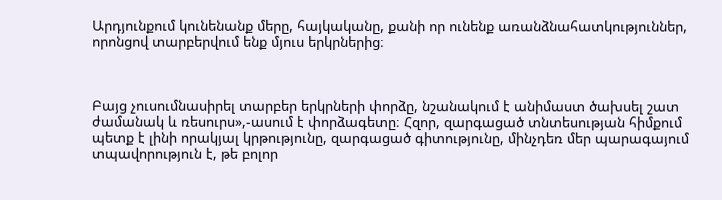Արդյունքում կունենանք մերը, հայկականը, քանի որ ունենք առանձնահատկություններ, որոնցով տարբերվում ենք մյուս երկրներից։



Բայց չուսումնասիրել տարբեր երկրների փորձը, նշանակում է անիմաստ ծախսել շատ ժամանակ և ռեսուրս»,-ասում է փորձագետը։ Հզոր, զարգացած տնտեսության հիմքում պետք է լինի որակյալ կրթությունը, զարգացած գիտությունը, մինչդեռ մեր պարագայում տպավորություն է, թե բոլոր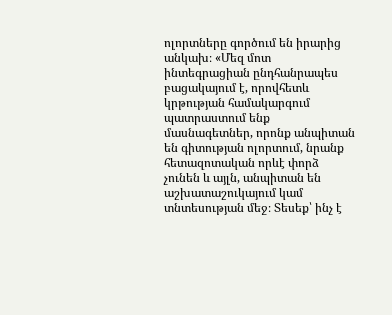ոլորտները գործում են իրարից անկախ։ «Մեզ մոտ ինտեգրացիան ընդհանրապես բացակայում է, որովհետև կրթության համակարգում պատրաստում ենք մասնագետներ, որոնք անպիտան են գիտության ոլորտում, նրանք հետազոտական որևէ փորձ չունեն և այլն, անպիտան են աշխատաշուկայում կամ տնտեսության մեջ։ Տեսեք՝ ինչ է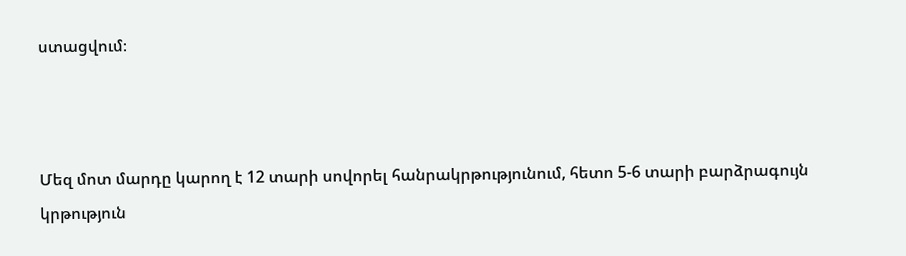ստացվում։



Մեզ մոտ մարդը կարող է 12 տարի սովորել հանրակրթությունում, հետո 5-6 տարի բարձրագույն կրթություն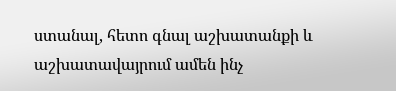ստանալ, հետո գնալ աշխատանքի և աշխատավայրում ամեն ինչ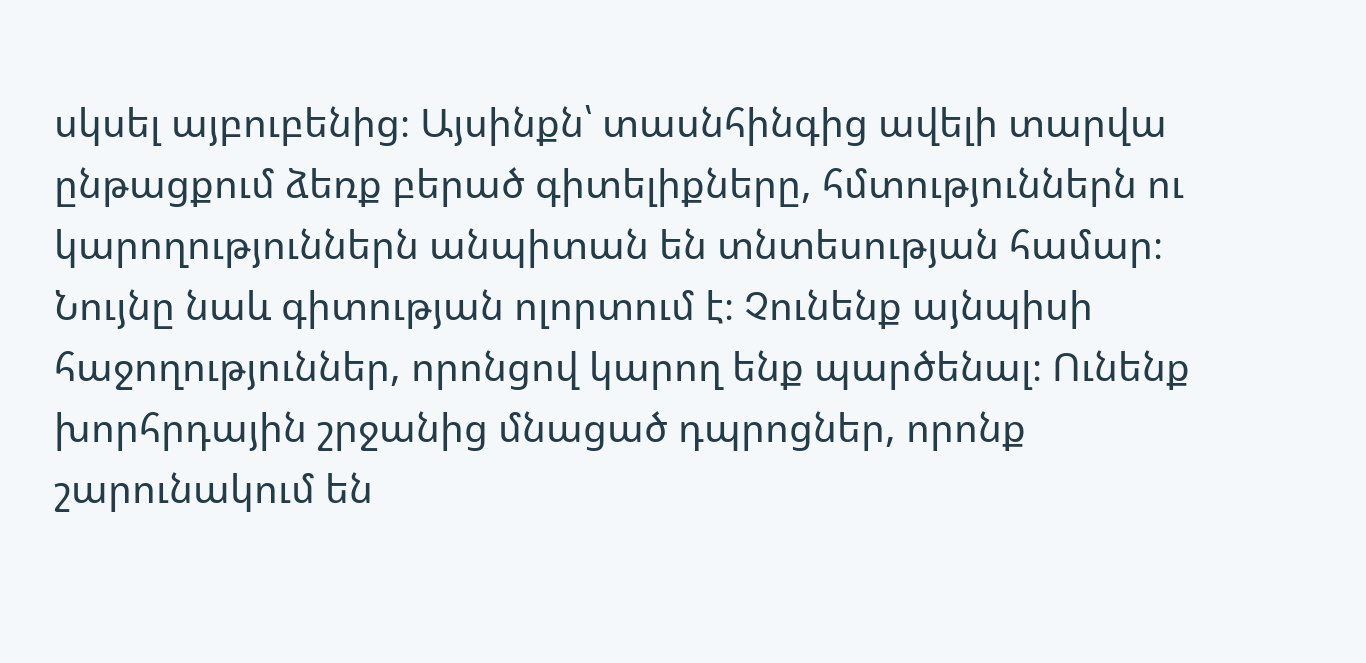սկսել այբուբենից։ Այսինքն՝ տասնհինգից ավելի տարվա ընթացքում ձեռք բերած գիտելիքները, հմտություններն ու կարողություններն անպիտան են տնտեսության համար։ Նույնը նաև գիտության ոլորտում է։ Չունենք այնպիսի հաջողություններ, որոնցով կարող ենք պարծենալ։ Ունենք խորհրդային շրջանից մնացած դպրոցներ, որոնք շարունակում են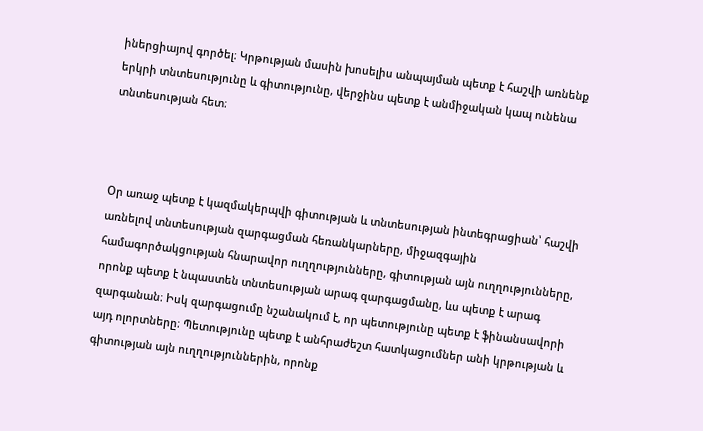իներցիայով գործել։ Կրթության մասին խոսելիս անպայման պետք է հաշվի առնենք երկրի տնտեսությունը և գիտությունը, վերջինս պետք է անմիջական կապ ունենա տնտեսության հետ։



Օր առաջ պետք է կազմակերպվի գիտության և տնտեսության ինտեգրացիան՝ հաշվի առնելով տնտեսության զարգացման հեռանկարները, միջազգային համագործակցության հնարավոր ուղղությունները, գիտության այն ուղղությունները, որոնք պետք է նպաստեն տնտեսության արագ զարգացմանը, ևս պետք է արագ զարգանան։ Իսկ զարգացումը նշանակում է, որ պետությունը պետք է ֆինանսավորի այդ ոլորտները։ Պետությունը պետք է անհրաժեշտ հատկացումներ անի կրթության և գիտության այն ուղղություններին, որոնք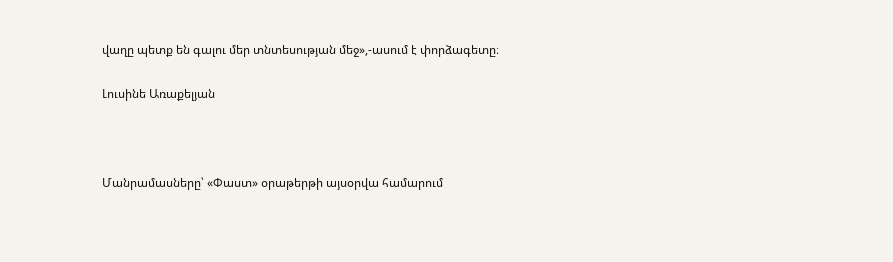վաղը պետք են գալու մեր տնտեսության մեջ»,-ասում է փորձագետը։

Լուսինե Առաքելյան



Մանրամասները՝ «Փաստ» օրաթերթի այսօրվա համարում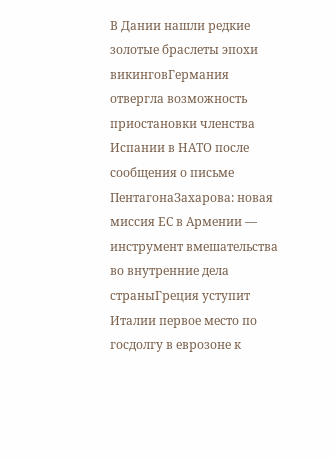В Дании нашли редкие золотые браслеты эпохи викинговГермания отвергла возможность приостановки членства Испании в НАТО после сообщения о письме ПентагонаЗахарова: новая миссия ЕС в Армении — инструмент вмешательства во внутренние дела страныГреция уступит Италии первое место по госдолгу в еврозоне к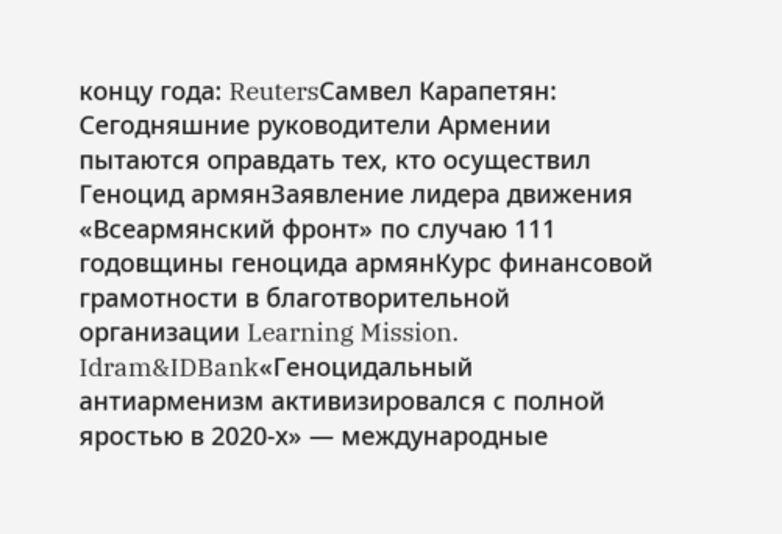концу года: ReutersСамвел Карапетян: Сегодняшние руководители Армении пытаются оправдать тех, кто осуществил Геноцид армянЗаявление лидера движения «Всеармянский фронт» по случаю 111 годовщины геноцида армянКурс финансовой грамотности в благотворительной организации Learning Mission. Idram&IDBank«Геноцидальный антиарменизм активизировался с полной яростью в 2020-х» — международные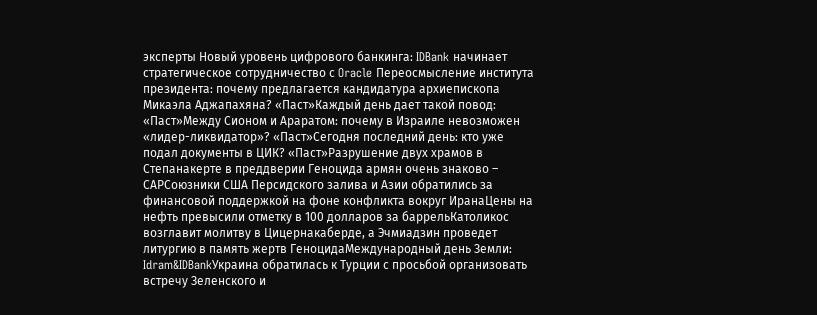эксперты Новый уровень цифрового банкинга: IDBank начинает стратегическое сотрудничество с Oracle Переосмысление института президента: почему предлагается кандидатура архиепископа Микаэла Аджапахяна? «Паст»Каждый день дает такой повод: «Паст»Между Сионом и Араратом: почему в Израиле невозможен «лидер-ликвидатор»? «Паст»Сегодня последний день: кто уже подал документы в ЦИК? «Паст»Разрушение двух храмов в Степанакерте в преддверии Геноцида армян очень знаково – САРСоюзники США Персидского залива и Азии обратились за финансовой поддержкой на фоне конфликта вокруг ИранаЦены на нефть превысили отметку в 100 долларов за баррельКатоликос возглавит молитву в Цицернакаберде, а Эчмиадзин проведет литургию в память жертв ГеноцидаМеждународный день Земли: Idram&IDBankУкраина обратилась к Турции с просьбой организовать встречу Зеленского и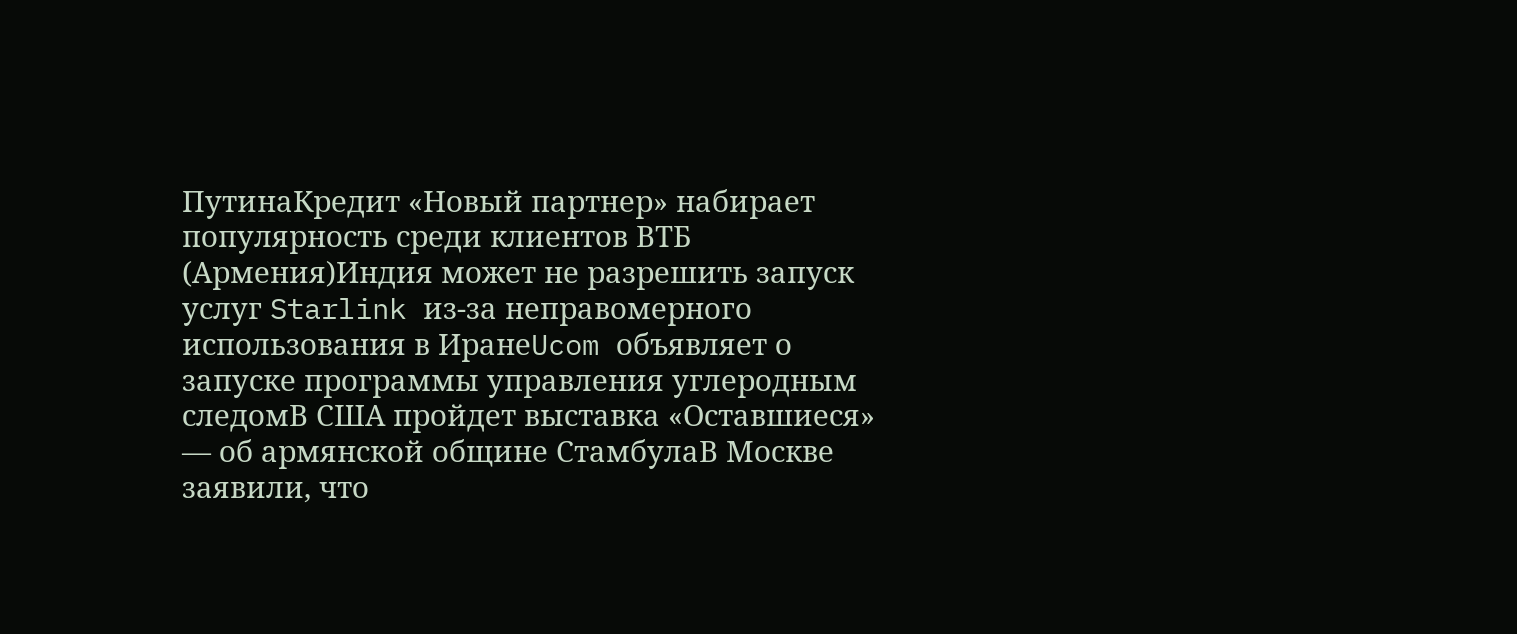ПутинаКредит «Новый партнер» набирает популярность среди клиентов ВТБ (Армения)Индия может не разрешить запуск услуг Starlink из-за неправомерного использования в ИранеUcom объявляет о запуске программы управления углеродным следомВ США пройдет выставка «Оставшиеся» — об армянской общине СтамбулаВ Москве заявили, что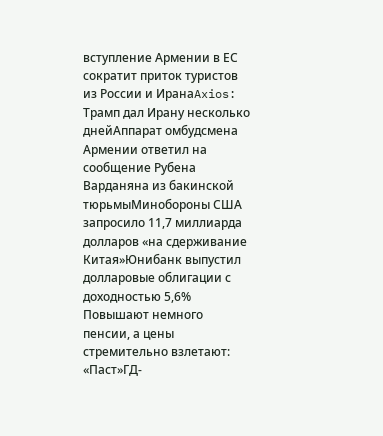вступление Армении в ЕС сократит приток туристов из России и ИранаAxios: Трамп дал Ирану несколько днейАппарат омбудсмена Армении ответил на сообщение Рубена Варданяна из бакинской тюрьмыМинобороны США запросило 11,7 миллиарда долларов «на сдерживание Китая»Юнибанк выпустил долларовые облигации с доходностью 5,6% Повышают немного пенсии, а цены стремительно взлетают: «Паст»ГД-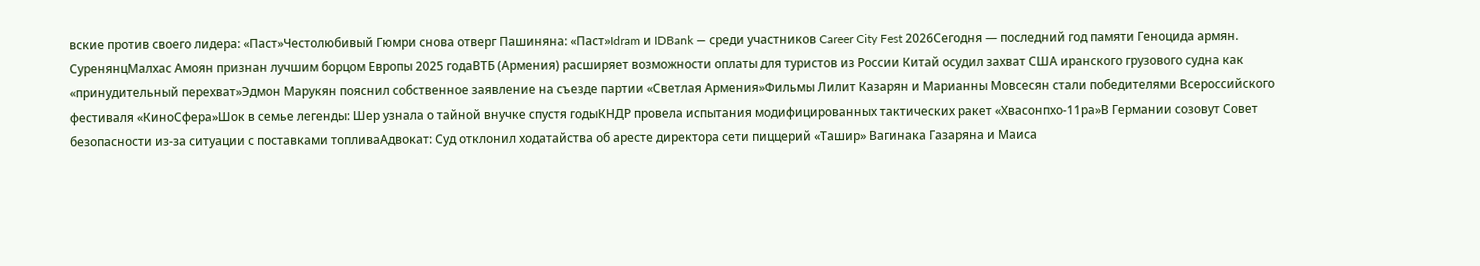вские против своего лидера: «Паст»Честолюбивый Гюмри снова отверг Пашиняна: «Паст»Idram и IDBank — среди участников Career City Fest 2026Сегодня — последний год памяти Геноцида армян. СуренянцМалхас Амоян признан лучшим борцом Европы 2025 годаВТБ (Армения) расширяет возможности оплаты для туристов из России Китай осудил захват США иранского грузового судна как «принудительный перехват»Эдмон Марукян пояснил собственное заявление на съезде партии «Светлая Армения»Фильмы Лилит Казарян и Марианны Мовсесян стали победителями Всероссийского фестиваля «КиноСфера»Шок в семье легенды: Шер узнала о тайной внучке спустя годыКНДР провела испытания модифицированных тактических ракет «Хвасонпхо-11ра»В Германии созовут Совет безопасности из-за ситуации с поставками топливаАдвокат: Суд отклонил ходатайства об аресте директора сети пиццерий «Ташир» Вагинака Газаряна и Маиса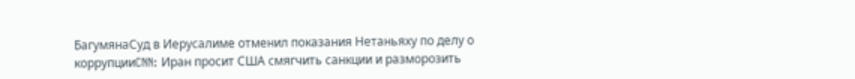БагумянаСуд в Иерусалиме отменил показания Нетаньяху по делу о коррупцииCNN: Иран просит США смягчить санкции и разморозить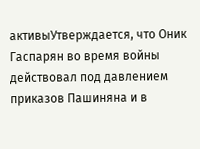активыУтверждается, что Оник Гаспарян во время войны действовал под давлением приказов Пашиняна и в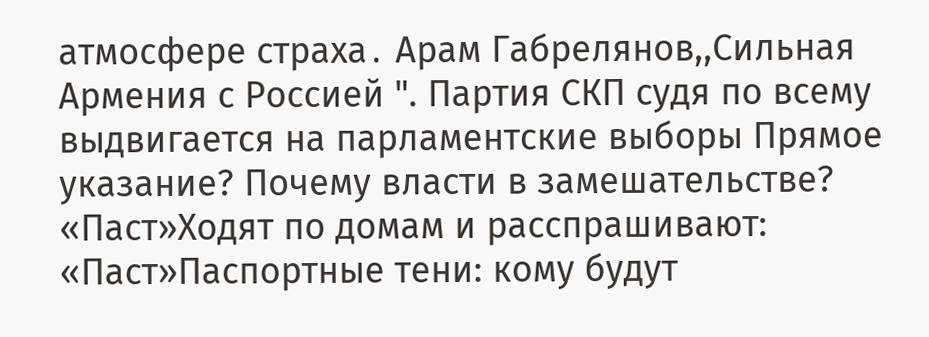атмосфере страха․ Арам Габрелянов,,Сильная Армения с Россией ". Партия СКП судя по всему выдвигается на парламентские выборы Прямое указание? Почему власти в замешательстве? «Паст»Ходят по домам и расспрашивают: «Паст»Паспортные тени: кому будут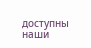доступны наши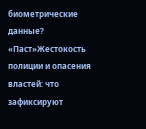биометрические данные? «Паст»Жестокость полиции и опасения властей: что зафиксируют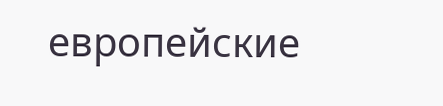европейские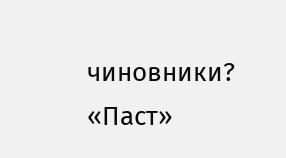чиновники? «Паст»